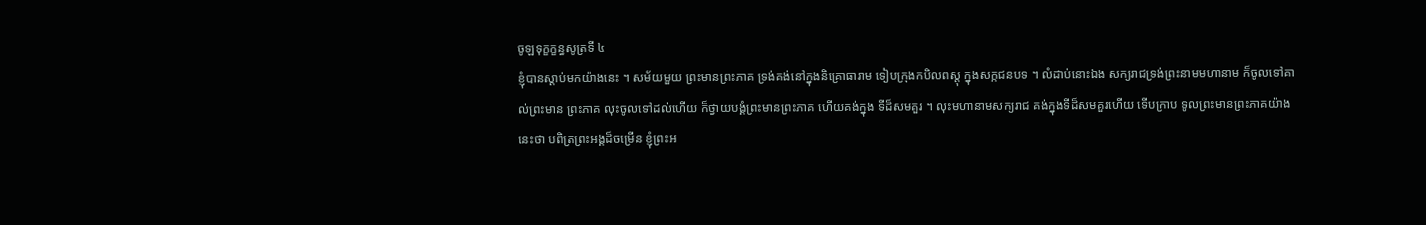ចូឡទុក្ខក្ខន្ធសូត្រទី ៤
ខ្ញុំបានស្តាប់មកយ៉ាងនេះ ។ សម័យមួយ ព្រះមានព្រះភាគ ទ្រង់គង់នៅក្នុងនិគ្រោធារាម ទៀបក្រុងកបិលពស្តុ ក្នុងសក្កជនបទ ។ លំដាប់នោះឯង សក្យរាជទ្រង់ព្រះនាមមហានាម ក៏ចូលទៅគាល់ព្រះមាន ព្រះភាគ លុះចូលទៅដល់ហើយ ក៏ថ្វាយបង្គំព្រះមានព្រះភាគ ហើយគង់ក្នុង ទីដ៏សមគួរ ។ លុះមហានាមសក្យរាជ គង់ក្នុងទីដ៏សមគួរហើយ ទើបក្រាប ទូលព្រះមានព្រះភាគយ៉ាងនេះថា បពិត្រព្រះអង្គដ៏ចម្រើន ខ្ញុំព្រះអ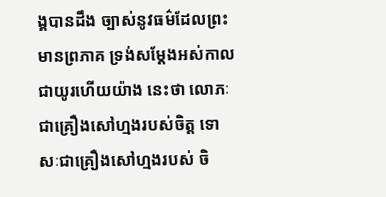ង្គបានដឹង ច្បាស់នូវធម៌ដែលព្រះមានព្រភាគ ទ្រង់សម្តែងអស់កាលជាយូរហើយយ៉ាង នេះថា លោភៈជាគ្រឿងសៅហ្មងរបស់ចិត្ត ទោសៈជាគ្រឿងសៅហ្មងរបស់ ចិ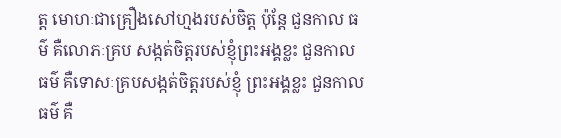ត្ត មោហៈជាគ្រឿងសៅហ្មងរបស់ចិត្ត ប៉ុន្តែ ជួនកាល ធម៌ គឺលោភៈគ្រប សង្កត់ចិត្តរបស់ខ្ញុំព្រះអង្គខ្លះ ជួនកាល ធម៌ គឺទោសៈគ្របសង្កត់ចិត្តរបស់ខ្ញុំ ព្រះអង្គខ្លះ ជួនកាល ធម៌ គឺ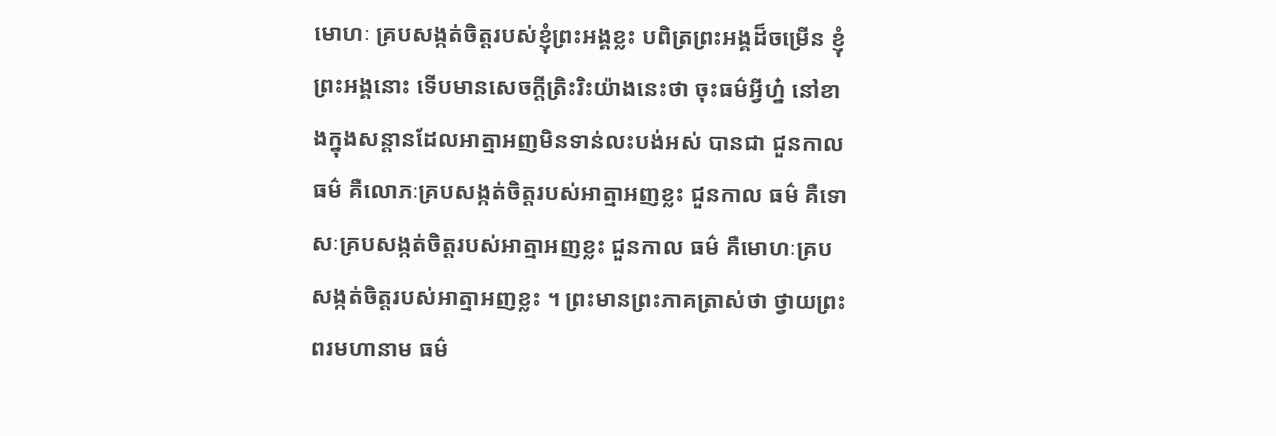មោហៈ គ្របសង្កត់ចិត្តរបស់ខ្ញុំព្រះអង្គខ្លះ បពិត្រព្រះអង្គដ៏ចម្រើន ខ្ញុំព្រះអង្គនោះ ទើបមានសេចក្តីត្រិះរិះយ៉ាងនេះថា ចុះធម៌អ្វីហ្ន៎ នៅខាងក្នុងសន្តានដែលអាត្មាអញមិនទាន់លះបង់អស់ បានជា ជួនកាល ធម៌ គឺលោភៈគ្របសង្កត់ចិត្តរបស់អាត្មាអញខ្លះ ជួនកាល ធម៌ គឺទោសៈគ្របសង្កត់ចិត្តរបស់អាត្មាអញខ្លះ ជួនកាល ធម៌ គឺមោហៈគ្រប សង្កត់ចិត្តរបស់អាត្មាអញខ្លះ ។ ព្រះមានព្រះភាគត្រាស់ថា ថ្វាយព្រះពរមហានាម ធម៌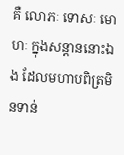គឺ លោភៈ ទោសៈ មោហៈ ក្នុងសន្តាននោះឯង ដែលមហាបពិត្រមិនទាន់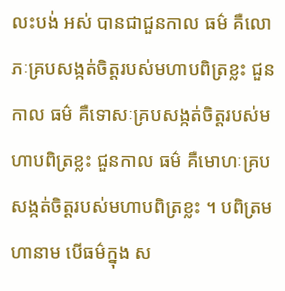លះបង់ អស់ បានជាជួនកាល ធម៌ គឺលោភៈគ្របសង្កត់ចិត្តរបស់មហាបពិត្រខ្លះ ជួនកាល ធម៌ គឺទោសៈគ្របសង្កត់ចិត្តរបស់មហាបពិត្រខ្លះ ជួនកាល ធម៌ គឺមោហៈគ្របសង្កត់ចិត្តរបស់មហាបពិត្រខ្លះ ។ បពិត្រមហានាម បើធម៌ក្នុង ស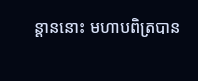ន្តាននោះ មហាបពិត្របាន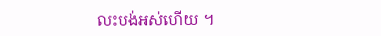លះបង់អស់ហើយ ។